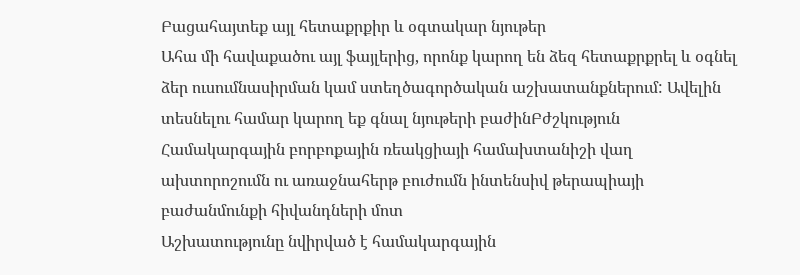Բացահայտեք այլ հետաքրքիր և օգտակար նյութեր
Ահա մի հավաքածու այլ ֆայլերից, որոնք կարող են ձեզ հետաքրքրել և օգնել ձեր ուսումնասիրման կամ ստեղծագործական աշխատանքներում: Ավելին տեսնելու համար կարող եք գնալ նյութերի բաժինԲժշկություն
Համակարգային բորբոքային ռեակցիայի համախտանիշի վաղ ախտորոշումն ու առաջնահերթ բուժումն ինտենսիվ թերապիայի բաժանմունքի հիվանդների մոտ
Աշխատությունը նվիրված է համակարգային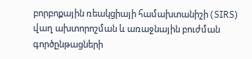բորբոքային ռեակցիայի համախտանիշի (SIRS) վաղ ախտորոշման և առաջնային բուժման գործընթացների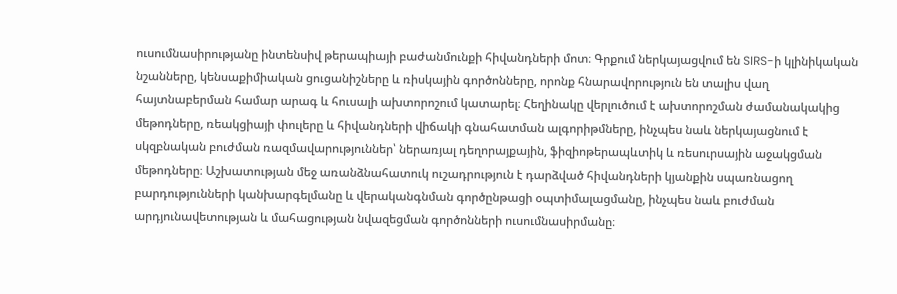ուսումնասիրությանը ինտենսիվ թերապիայի բաժանմունքի հիվանդների մոտ։ Գրքում ներկայացվում են SIRS-ի կլինիկական նշանները, կենսաքիմիական ցուցանիշները և ռիսկային գործոնները, որոնք հնարավորություն են տալիս վաղ հայտնաբերման համար արագ և հուսալի ախտորոշում կատարել։ Հեղինակը վերլուծում է ախտորոշման ժամանակակից մեթոդները, ռեակցիայի փուլերը և հիվանդների վիճակի գնահատման ալգորիթմները, ինչպես նաև ներկայացնում է սկզբնական բուժման ռազմավարություններ՝ ներառյալ դեղորայքային, ֆիզիոթերապևտիկ և ռեսուրսային աջակցման մեթոդները։ Աշխատության մեջ առանձնահատուկ ուշադրություն է դարձված հիվանդների կյանքին սպառնացող բարդությունների կանխարգելմանը և վերականգնման գործընթացի օպտիմալացմանը, ինչպես նաև բուժման արդյունավետության և մահացության նվազեցման գործոնների ուսումնասիրմանը։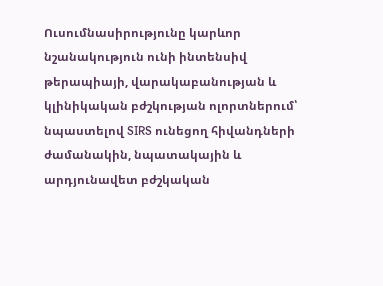Ուսումնասիրությունը կարևոր նշանակություն ունի ինտենսիվ թերապիայի, վարակաբանության և կլինիկական բժշկության ոլորտներում՝ նպաստելով SIRS ունեցող հիվանդների ժամանակին, նպատակային և արդյունավետ բժշկական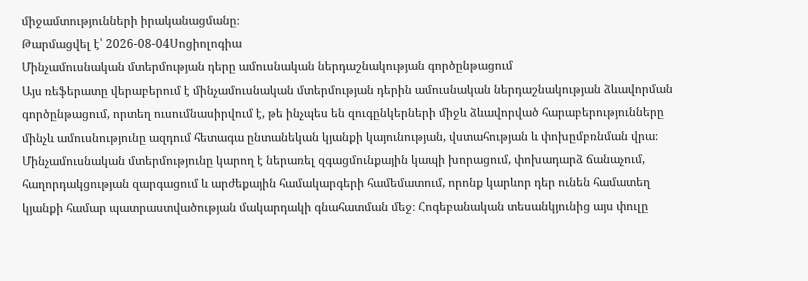միջամտությունների իրականացմանը։
Թարմացվել է՝ 2026-08-04Սոցիոլոգիա
Մինչամուսնական մտերմության դերը ամուսնական ներդաշնակության գործընթացում
Այս ռեֆերատը վերաբերում է մինչամուսնական մտերմության դերին ամուսնական ներդաշնակության ձևավորման գործընթացում, որտեղ ուսումնասիրվում է, թե ինչպես են զուգընկերների միջև ձևավորված հարաբերությունները մինչև ամուսնությունը ազդում հետագա ընտանեկան կյանքի կայունության, վստահության և փոխըմբռնման վրա։ Մինչամուսնական մտերմությունը կարող է ներառել զգացմունքային կապի խորացում, փոխադարձ ճանաչում, հաղորդակցության զարգացում և արժեքային համակարգերի համեմատում, որոնք կարևոր դեր ունեն համատեղ կյանքի համար պատրաստվածության մակարդակի գնահատման մեջ։ Հոգեբանական տեսանկյունից այս փուլը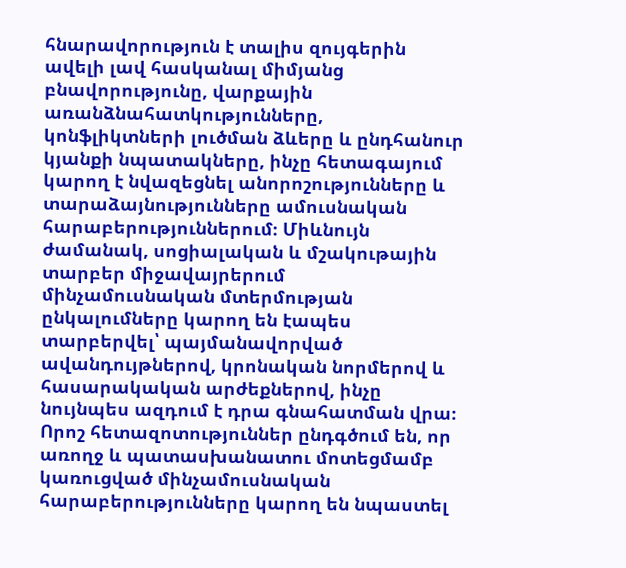հնարավորություն է տալիս զույգերին ավելի լավ հասկանալ միմյանց բնավորությունը, վարքային առանձնահատկությունները, կոնֆլիկտների լուծման ձևերը և ընդհանուր կյանքի նպատակները, ինչը հետագայում կարող է նվազեցնել անորոշությունները և տարաձայնությունները ամուսնական հարաբերություններում։ Միևնույն ժամանակ, սոցիալական և մշակութային տարբեր միջավայրերում մինչամուսնական մտերմության ընկալումները կարող են էապես տարբերվել՝ պայմանավորված ավանդույթներով, կրոնական նորմերով և հասարակական արժեքներով, ինչը նույնպես ազդում է դրա գնահատման վրա։ Որոշ հետազոտություններ ընդգծում են, որ առողջ և պատասխանատու մոտեցմամբ կառուցված մինչամուսնական հարաբերությունները կարող են նպաստել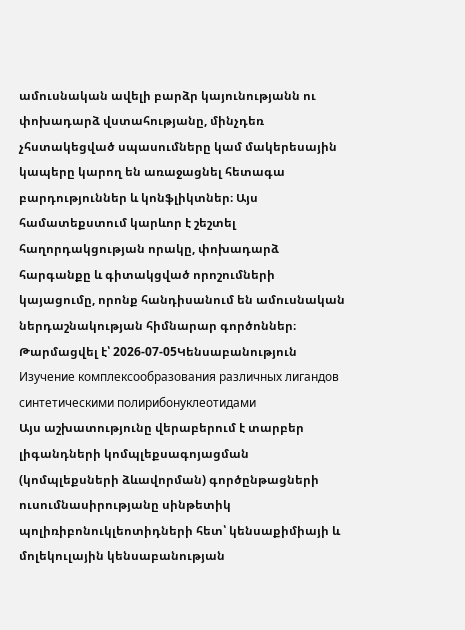ամուսնական ավելի բարձր կայունությանն ու փոխադարձ վստահությանը, մինչդեռ չհստակեցված սպասումները կամ մակերեսային կապերը կարող են առաջացնել հետագա բարդություններ և կոնֆլիկտներ։ Այս համատեքստում կարևոր է շեշտել հաղորդակցության որակը, փոխադարձ հարգանքը և գիտակցված որոշումների կայացումը, որոնք հանդիսանում են ամուսնական ներդաշնակության հիմնարար գործոններ։
Թարմացվել է՝ 2026-07-05Կենսաբանություն
Изучение комплексообразования различных лигандов синтетическими полирибонуклеотидами
Այս աշխատությունը վերաբերում է տարբեր լիգանդների կոմպլեքսագոյացման (կոմպլեքսների ձևավորման) գործընթացների ուսումնասիրությանը սինթետիկ պոլիռիբոնուկլեոտիդների հետ՝ կենսաքիմիայի և մոլեկուլային կենսաբանության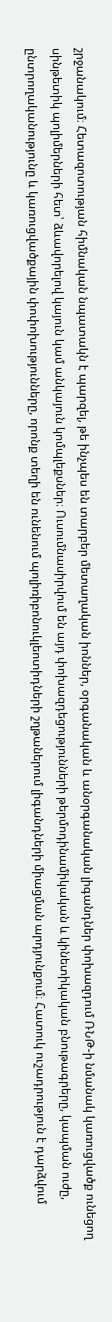շրջանակում։ Հետազոտության հիմնական նպատակն է պարզել, թե ինչպես են տարբեր մետաղական իոններ, օրգանական և անօրգանական լիգանդներ փոխազդում ՌՆԹ-ի նմանակ կառուցվածք ունեցող սինթետիկ պոլիմերների հետ՝ ձևավորելով կայուն կամ անկայուն կոմպլեքսներ։ Ուսումնասիրվում են այդ փոխազդեցությունների թերմոդինամիկական և կինետիկական բնութագրերը, կապման ուժը, ընտրողականությունը և կառուցվածքային փոփոխությունները, որոնք տեղի են ունենում պոլիռիբոնուկլեոտիդների շղթաներում լիգանդների միացման արդյունքում։ Հատուկ ուշադրություն է դարձվում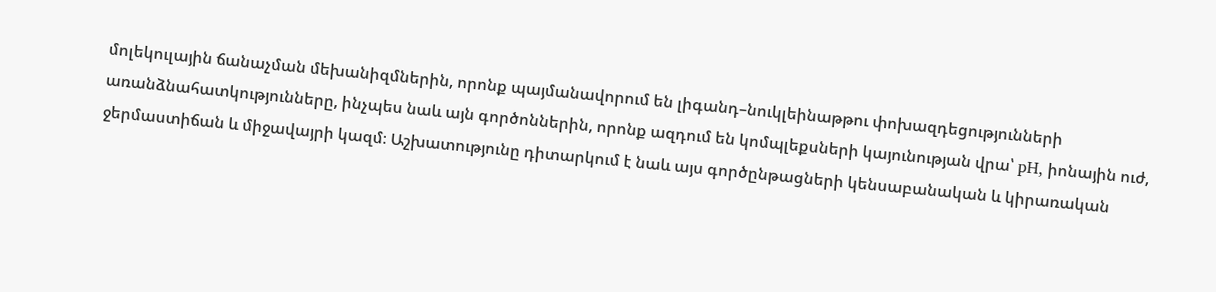մոլեկուլային ճանաչման մեխանիզմներին, որոնք պայմանավորում են լիգանդ–նուկլեինաթթու փոխազդեցությունների առանձնահատկությունները, ինչպես նաև այն գործոններին, որոնք ազդում են կոմպլեքսների կայունության վրա՝ pH, իոնային ուժ, ջերմաստիճան և միջավայրի կազմ։ Աշխատությունը դիտարկում է նաև այս գործընթացների կենսաբանական և կիրառական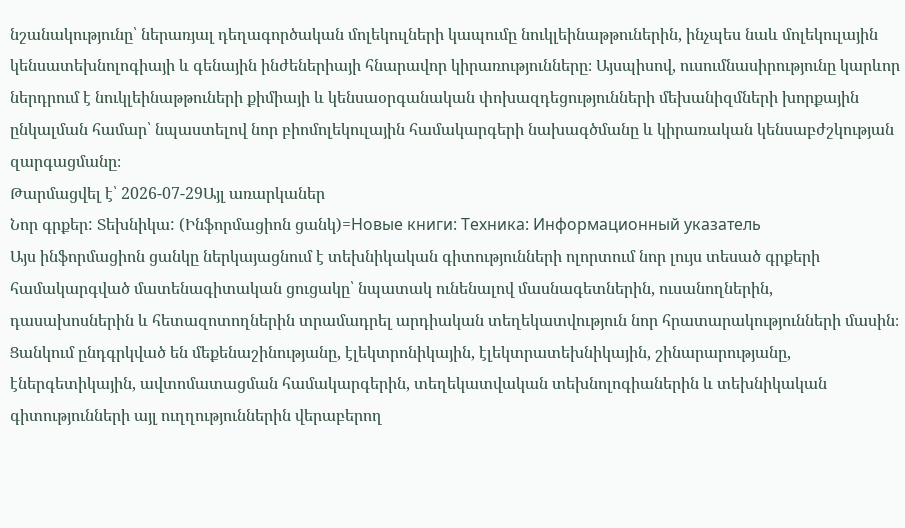նշանակությունը՝ ներառյալ դեղագործական մոլեկուլների կապումը նուկլեինաթթուներին, ինչպես նաև մոլեկուլային կենսատեխնոլոգիայի և գենային ինժեներիայի հնարավոր կիրառությունները։ Այսպիսով, ուսումնասիրությունը կարևոր ներդրում է նուկլեինաթթուների քիմիայի և կենսաօրգանական փոխազդեցությունների մեխանիզմների խորքային ընկալման համար՝ նպաստելով նոր բիոմոլեկուլային համակարգերի նախագծմանը և կիրառական կենսաբժշկության զարգացմանը։
Թարմացվել է՝ 2026-07-29Այլ առարկաներ
Նոր գրքեր: Տեխնիկա: (Ինֆորմացիոն ցանկ)=Новые книги: Техника: Информационный указатель
Այս ինֆորմացիոն ցանկը ներկայացնում է տեխնիկական գիտությունների ոլորտում նոր լույս տեսած գրքերի համակարգված մատենագիտական ցուցակը՝ նպատակ ունենալով մասնագետներին, ուսանողներին, դասախոսներին և հետազոտողներին տրամադրել արդիական տեղեկատվություն նոր հրատարակությունների մասին։ Ցանկում ընդգրկված են մեքենաշինությանը, էլեկտրոնիկային, էլեկտրատեխնիկային, շինարարությանը, էներգետիկային, ավտոմատացման համակարգերին, տեղեկատվական տեխնոլոգիաներին և տեխնիկական գիտությունների այլ ուղղություններին վերաբերող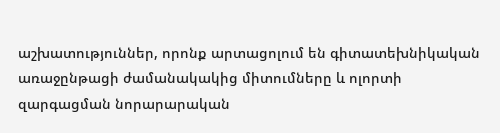աշխատություններ, որոնք արտացոլում են գիտատեխնիկական առաջընթացի ժամանակակից միտումները և ոլորտի զարգացման նորարարական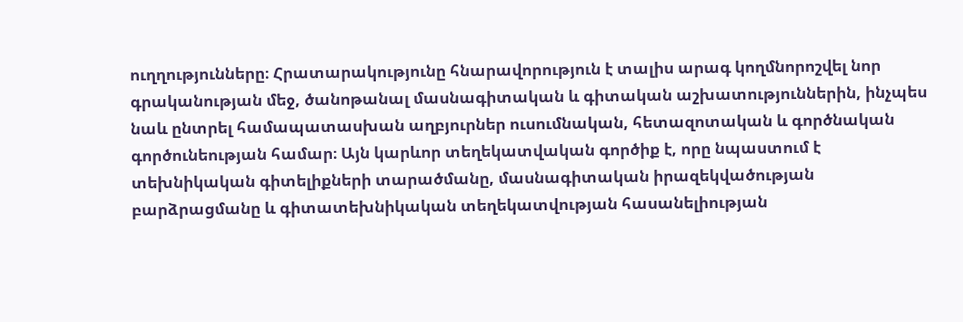ուղղությունները։ Հրատարակությունը հնարավորություն է տալիս արագ կողմնորոշվել նոր գրականության մեջ, ծանոթանալ մասնագիտական և գիտական աշխատություններին, ինչպես նաև ընտրել համապատասխան աղբյուրներ ուսումնական, հետազոտական և գործնական գործունեության համար։ Այն կարևոր տեղեկատվական գործիք է, որը նպաստում է տեխնիկական գիտելիքների տարածմանը, մասնագիտական իրազեկվածության բարձրացմանը և գիտատեխնիկական տեղեկատվության հասանելիության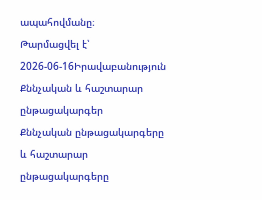ապահովմանը։
Թարմացվել է՝ 2026-06-16Իրավաբանություն
Քննչական և հաշտարար ընթացակարգեր
Քննչական ընթացակարգերը և հաշտարար ընթացակարգերը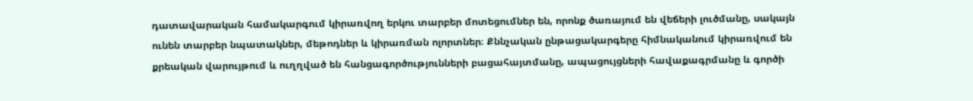դատավարական համակարգում կիրառվող երկու տարբեր մոտեցումներ են, որոնք ծառայում են վեճերի լուծմանը, սակայն ունեն տարբեր նպատակներ, մեթոդներ և կիրառման ոլորտներ։ Քննչական ընթացակարգերը հիմնականում կիրառվում են քրեական վարույթում և ուղղված են հանցագործությունների բացահայտմանը, ապացույցների հավաքագրմանը և գործի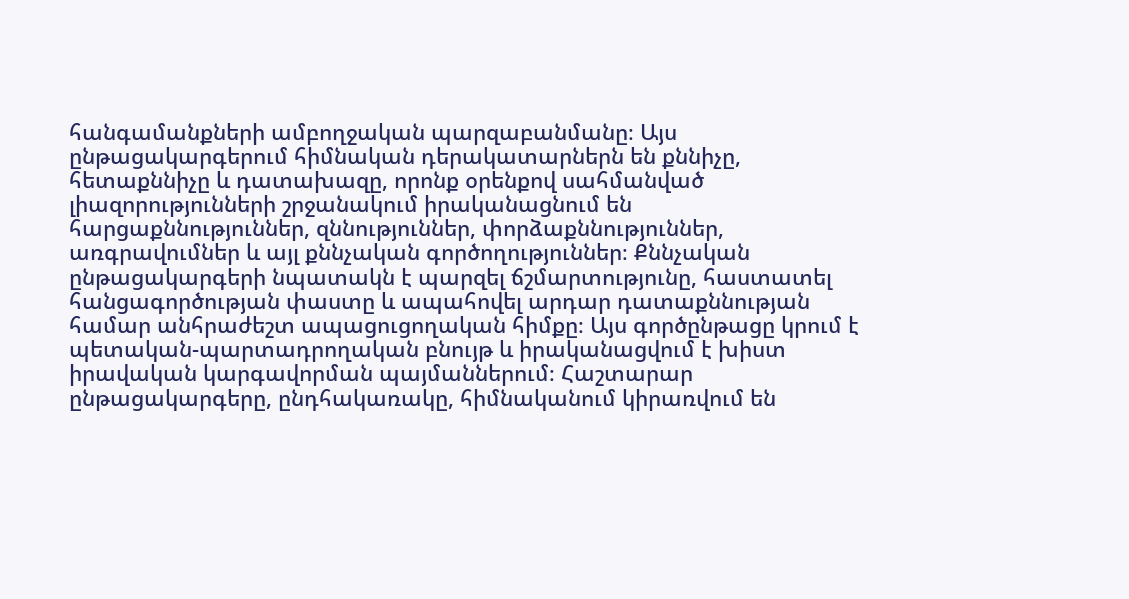հանգամանքների ամբողջական պարզաբանմանը։ Այս ընթացակարգերում հիմնական դերակատարներն են քննիչը, հետաքննիչը և դատախազը, որոնք օրենքով սահմանված լիազորությունների շրջանակում իրականացնում են հարցաքննություններ, զննություններ, փորձաքննություններ, առգրավումներ և այլ քննչական գործողություններ։ Քննչական ընթացակարգերի նպատակն է պարզել ճշմարտությունը, հաստատել հանցագործության փաստը և ապահովել արդար դատաքննության համար անհրաժեշտ ապացուցողական հիմքը։ Այս գործընթացը կրում է պետական-պարտադրողական բնույթ և իրականացվում է խիստ իրավական կարգավորման պայմաններում։ Հաշտարար ընթացակարգերը, ընդհակառակը, հիմնականում կիրառվում են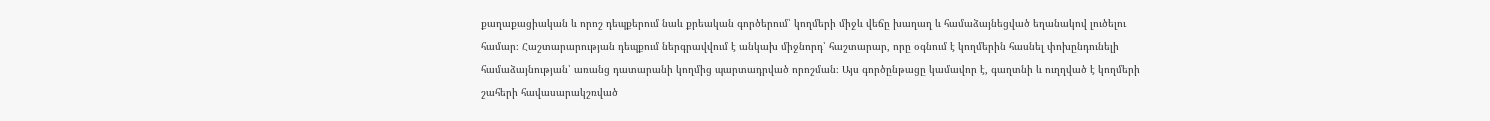քաղաքացիական և որոշ դեպքերում նաև քրեական գործերում՝ կողմերի միջև վեճը խաղաղ և համաձայնեցված եղանակով լուծելու համար։ Հաշտարարության դեպքում ներգրավվում է անկախ միջնորդ՝ հաշտարար, որը օգնում է կողմերին հասնել փոխընդունելի համաձայնության՝ առանց դատարանի կողմից պարտադրված որոշման։ Այս գործընթացը կամավոր է, գաղտնի և ուղղված է կողմերի շահերի հավասարակշռված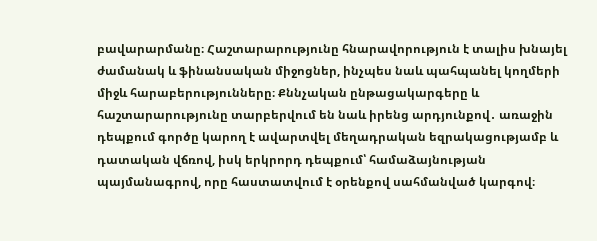բավարարմանը։ Հաշտարարությունը հնարավորություն է տալիս խնայել ժամանակ և ֆինանսական միջոցներ, ինչպես նաև պահպանել կողմերի միջև հարաբերությունները։ Քննչական ընթացակարգերը և հաշտարարությունը տարբերվում են նաև իրենց արդյունքով․ առաջին դեպքում գործը կարող է ավարտվել մեղադրական եզրակացությամբ և դատական վճռով, իսկ երկրորդ դեպքում՝ համաձայնության պայմանագրով, որը հաստատվում է օրենքով սահմանված կարգով։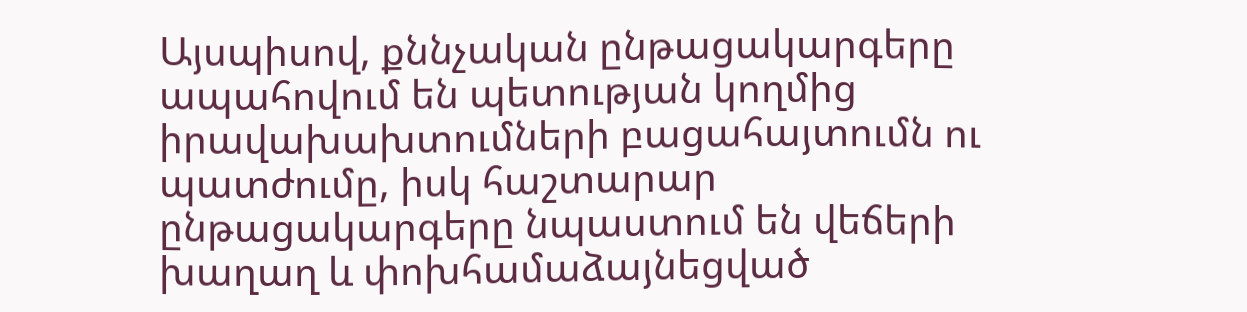Այսպիսով, քննչական ընթացակարգերը ապահովում են պետության կողմից իրավախախտումների բացահայտումն ու պատժումը, իսկ հաշտարար ընթացակարգերը նպաստում են վեճերի խաղաղ և փոխհամաձայնեցված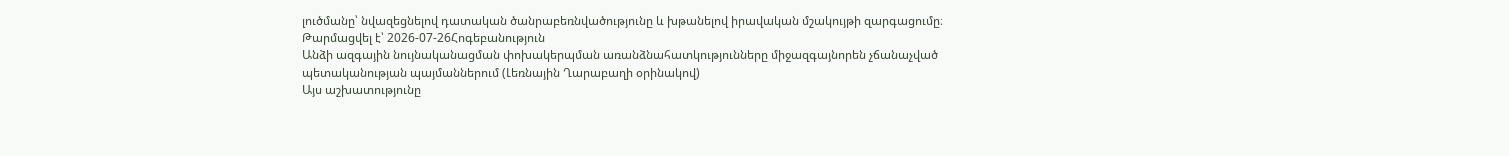լուծմանը՝ նվազեցնելով դատական ծանրաբեռնվածությունը և խթանելով իրավական մշակույթի զարգացումը։
Թարմացվել է՝ 2026-07-26Հոգեբանություն
Անձի ազգային նույնականացման փոխակերպման առանձնահատկությունները միջազգայնորեն չճանաչված պետականության պայմաններում (Լեռնային Ղարաբաղի օրինակով)
Այս աշխատությունը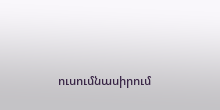ուսումնասիրում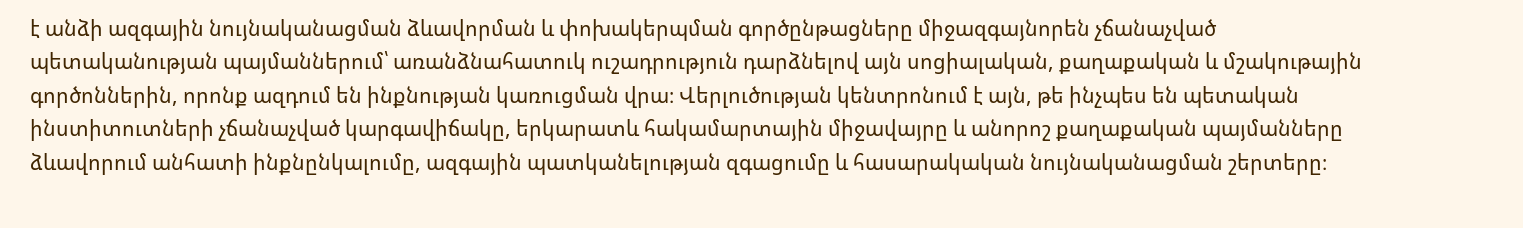է անձի ազգային նույնականացման ձևավորման և փոխակերպման գործընթացները միջազգայնորեն չճանաչված պետականության պայմաններում՝ առանձնահատուկ ուշադրություն դարձնելով այն սոցիալական, քաղաքական և մշակութային գործոններին, որոնք ազդում են ինքնության կառուցման վրա։ Վերլուծության կենտրոնում է այն, թե ինչպես են պետական ինստիտուտների չճանաչված կարգավիճակը, երկարատև հակամարտային միջավայրը և անորոշ քաղաքական պայմանները ձևավորում անհատի ինքնընկալումը, ազգային պատկանելության զգացումը և հասարակական նույնականացման շերտերը։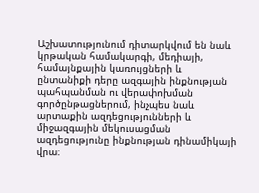Աշխատությունում դիտարկվում են նաև կրթական համակարգի, մեդիայի, համայնքային կառույցների և ընտանիքի դերը ազգային ինքնության պահպանման ու վերափոխման գործընթացներում, ինչպես նաև արտաքին ազդեցությունների և միջազգային մեկուսացման ազդեցությունը ինքնության դինամիկայի վրա։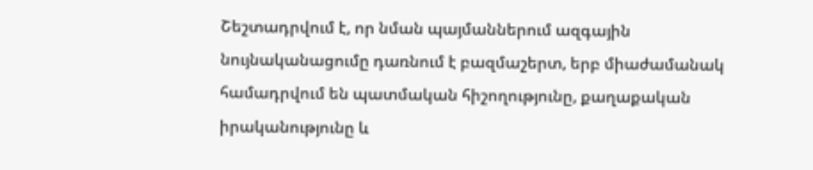Շեշտադրվում է, որ նման պայմաններում ազգային նույնականացումը դառնում է բազմաշերտ, երբ միաժամանակ համադրվում են պատմական հիշողությունը, քաղաքական իրականությունը և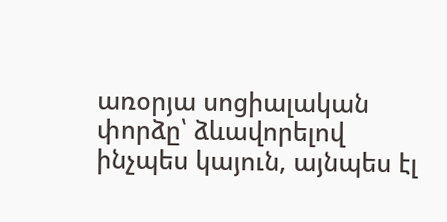առօրյա սոցիալական փորձը՝ ձևավորելով ինչպես կայուն, այնպես էլ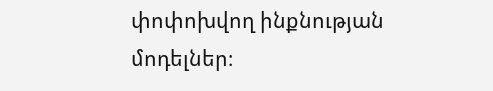փոփոխվող ինքնության մոդելներ։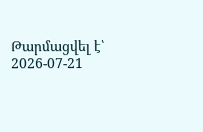Թարմացվել է՝ 2026-07-21